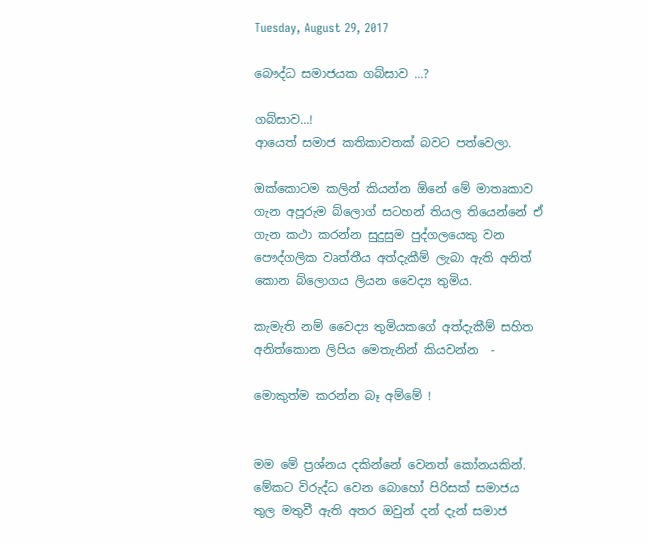Tuesday, August 29, 2017

බෞද්ධ සමාජයක ගබ්සාව ...?

ගබ්සාව...!
ආයෙත් සමාජ කතිකාවතක් බවට පත්වෙලා.

ඔක්කොටම කලින් කියන්න ඕනේ මේ මාතෘකාව ගැන අපූරුම බ්ලොග් සටහන් තියල තියෙන්නේ ඒ ගැන කථා කරන්න සුදුසුම පුද්ගලයෙකු වන පෞද්ගලික වෘත්තීය අත්දැකීම් ලැබා ඇති අනිත් කොන බ්ලොගය ලියන වෛද්‍ය තුමිය.

කැමැති නම් වෛද්‍ය තුමියකගේ අත්දැකීම් සහිත අනිත්කොන ලිපිය මෙතැනින් කියවන්න  -

මොකුත්ම කරන්න බෑ අම්මේ !


මම මේ ප්‍රශ්නය දකින්නේ වෙනත් කෝනයකින්. මේකට විරුද්ධ වෙන බොහෝ පිරිසක් සමාජය තුල මතුවී ඇති අතර ඔවුන් දන් දැන් සමාජ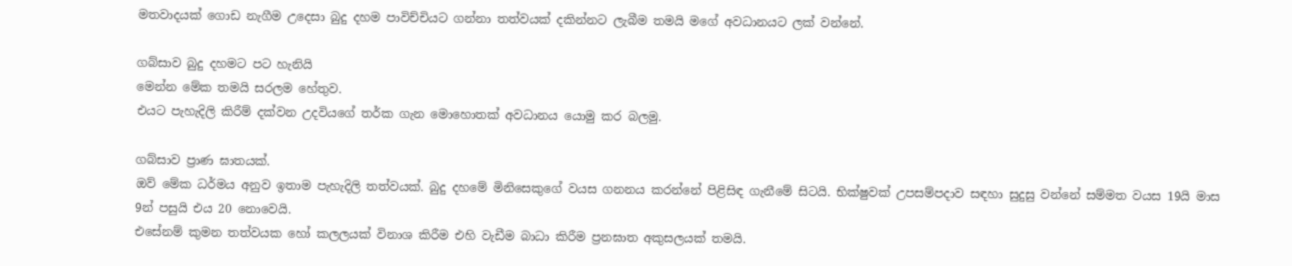මතවාදයක් ගොඩ නැගීම උදෙසා බුදු දහම පාවිච්චියට ගන්නා තත්වයක් දකින්නට ලැබීම තමයි මගේ අවධානයට ලක් වන්නේ.

ගබ්සාව බුදු දහමට පට හැනියි
මෙන්න මේක තමයි සරලම හේතුව.
එයට පැහැදිලි කිරීම් දක්වන උදවියගේ තර්ක ගැන මොහොතක් අවධානය යොමු කර බලමු.

ගබ්සාව ප්‍රාණ ඝාතයක්.
ඔව් මේක ධර්මය අනුව ඉතාම පැහැදිලි තත්වයක්. බුදු දහමේ මිනිසෙකුගේ වයස ගනනය කරන්නේ පිළිසිඳ ගැනීමේ සිටයි. භික්ෂුවක් උපසම්පදාව සඳහා සුදුසු වන්නේ සම්මත වයස 19යි මාස 9න් පසුයි එය 20 නොවෙයි.
එසේනම් කුමන තත්වයක හෝ කලලයක් විනාශ කිරීම එහි වැඩීම බාධා කිරීම ප්‍රනඝාත අකුසලයක් තමයි.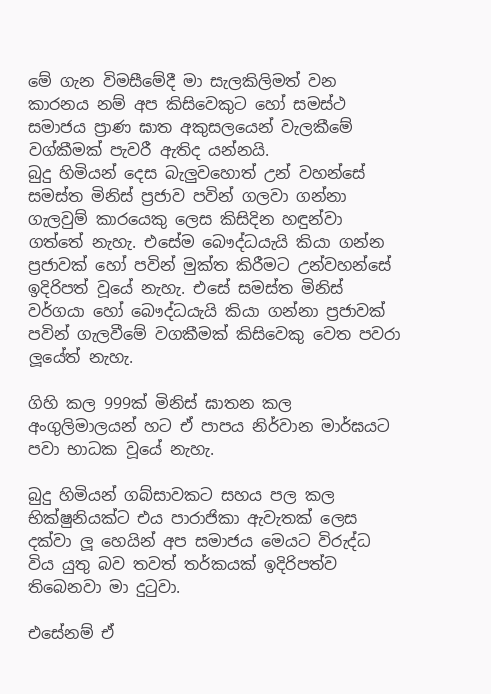මේ ගැන විමසීමේදී මා සැලකිලිමත් වන කාරනය නම් අප කිසිවෙකුට හෝ සමස්ථ සමාජය ප්‍රාණ ඝාත අකුසලයෙන් වැලකීමේ වග්කීමක් පැවරී ඇතිද යන්නයි.
බුදු හිමියන් දෙස බැලුවහොත් උන් වහන්සේ සමස්ත මිනිස් ප්‍රජාව පවින් ගලවා ගන්නා ගැලවුම් කාරයෙකු ලෙස කිසිදින හඳුන්වා ගත්තේ නැහැ. එසේම බෞද්ධයැයි කියා ගන්න ප්‍රජාවක් හෝ පවින් මුක්ත කිරීමට උන්වහන්සේ ඉදිරිපත් වූයේ නැහැ. එසේ සමස්ත මිනිස් වර්ගයා හෝ බෞද්ධයැයි කියා ගන්නා ප්‍රජාවක් පවින් ගැලවීමේ වගකීමක් කිසිවෙකු වෙත පවරා ලූයේත් නැහැ.

ගිහි කල 999ක් මිනිස් ඝාතන කල අංගුලිමාලයන් හට ඒ පාපය නිර්වාන මාර්ඝයට පවා භාධක වූයේ නැහැ.

බුදු හිමියන් ගබ්සාවකට සහය පල කල භික්ෂුනියක්ට එය පාරාජිකා ඇවැතක් ලෙස දක්වා ලූ හෙයින් අප සමාජය මෙයට විරුද්ධ විය යුතු බව තවත් තර්කයක් ඉදිරිපත්ව තිබෙනවා මා දුටුවා.

එසේනම් ඒ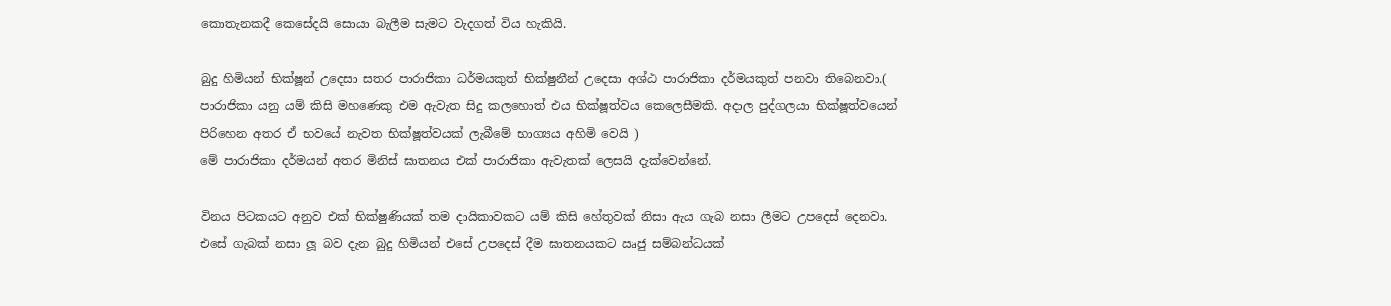කොතැනකදී කෙසේදයි සොයා බැලීම සැමට වැදගත් විය හැකියි.

බුදු හිමියන් භික්ෂූන් උදෙසා සතර පාරාජිකා ධර්මයකුත් භික්ෂුනීන් උදෙසා අශ්ඨ පාරාජිකා දර්මයකුත් පනවා තිබෙනවා.( පාරාජිකා යනු යම් කිසි මහණෙකු එම ඇවැත සිදු කලහොත් එය භික්ෂූත්වය කෙලෙසීමකි. අදාල පුද්ගලයා භික්ෂූත්වයෙන් පිරිහෙන අතර ඒ භවයේ නැවත භික්ෂූත්වයක් ලැබීමේ භාග්‍යය අහිමි වෙයි )
මේ පාරාජිකා දර්මයන් අතර මිනිස් ඝාතනය එක් පාරාජිකා ඇවැතක් ලෙසයි දැක්වෙන්නේ.

විනය පිටකයට අනුව එක් භික්ෂුණියක් තම දායිකාවකට යම් කිසි හේතුවක් නිසා ඇය ගැබ නසා ලීමට උපදෙස් දෙනවා. එසේ ගැබක් නසා ලූ බව දැන බුදු හිමියන් එසේ උපදෙස් දීම ඝාතනයකට ඍජු සම්බන්ධයක්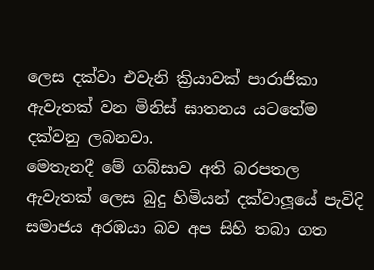ලෙස දක්වා එවැනි ක්‍රියාවක් පාරාජිකා ඇවැතක් වන මිනිස් ඝාතනය යටතේම දක්වනු ලබනවා.
මෙතැනදී මේ ගබ්සාව අති බරපතල ඇවැතක් ලෙස බුදු හිමියන් දක්වාලූයේ පැවිදි සමාජය අරඹයා බව අප සිහි තබා ගත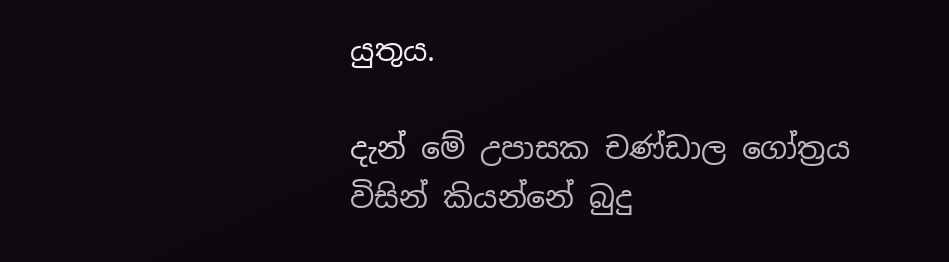යුතුය.

දැන් මේ උපාසක චණ්ඩාල ගෝත්‍රය විසින් කියන්නේ බුදු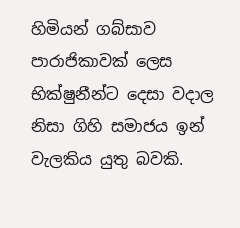හිමියන් ගබ්සාව පාරාජිකාවක් ලෙස භික්ෂුනීන්ට දෙසා වදාල නිසා ගිහි සමාජය ඉන් වැලකිය යුතු බවකි.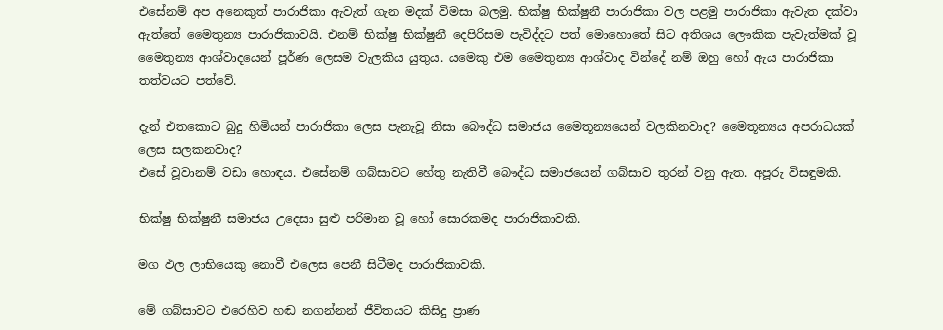එසේනම් අප අනෙකුත් පාරාජිකා ඇවැත් ගැන මදක් විමසා බලමු. භික්ෂු භික්ෂුනී පාරාජිකා වල පළමු පාරාජිකා ඇවැත දක්වා ඇත්තේ මෛතුන්‍ය පාරාජිකාවයි. එනම් භික්ෂු භික්ෂුනී දෙපිරිසම පැවිද්දට පත් මොහොතේ සිට අතිශය ලෞකික පැවැත්මක් වූ මෛතුන්‍ය ආශ්වාදයෙන් පූර්ණ ලෙසම වැලකිය යුතුය. යමෙකු එම මෛතුන්‍ය ආශ්වාද වින්දේ නම් ඔහු හෝ ඇය පාරාජිකා තත්වයට පත්වේ.

දැන් එතකොට බුදු හිමියන් පාරාජිකා ලෙස පැනැවූ නිසා බෞද්ධ සමාජය මෛතූන්‍යයෙන් වලකිනවාද? මෛතූන්‍යය අපරාධයක් ලෙස සලකනවාද?
එසේ වූවානම් වඩා හොඳය. එසේනම් ගබ්සාවට හේතු නැතිවී බෞද්ධ සමාජයෙන් ගබ්සාව තුරන් වනු ඇත. අපූරු විසඳුමකි.

භික්ෂු භික්ෂුනී සමාජය උදෙසා සුළු පරිමාන වූ හෝ සොරකමද පාරාජිකාවකි.

මග ඵල ලාභියෙකු නොවී එලෙස පෙනී සිටීමද පාරාජිකාවකි.

මේ ගබ්සාවට එරෙහිව හඬ නගන්නන් ජීවිතයට කිසිදු ප්‍රාණ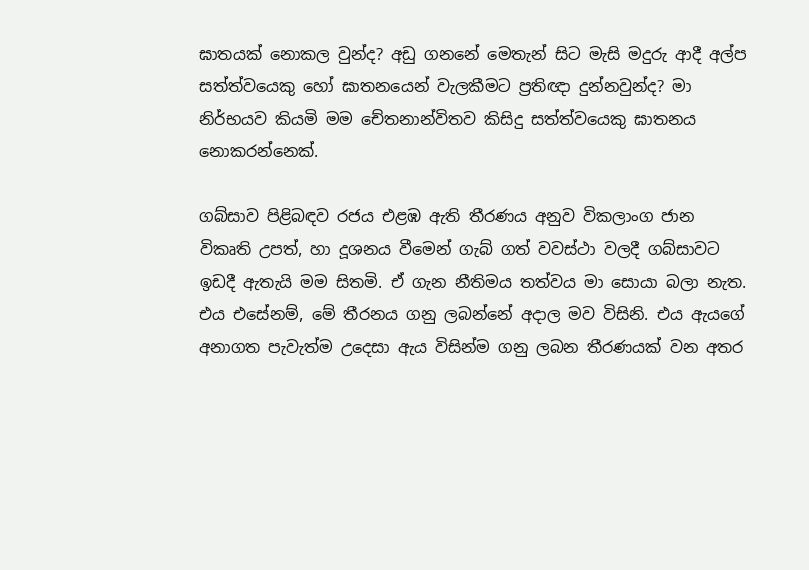ඝාතයක් නොකල වුන්ද? අඩු ගනනේ මෙතැන් සිට මැසි මදුරු ආදී අල්ප සත්ත්වයෙකු හෝ ඝාතනයෙන් වැලකීමට ප්‍රතිඥා දුන්නවුන්ද? මා නිර්භයව කියමි මම චේතනාන්විතව කිසිදු සත්ත්වයෙකු ඝාතනය නොකරන්නෙක්.

ගබ්සාව පිළිබඳව රජය එළඹ ඇති තීරණය අනුව විකලාංග ජාන විකෘති උපත්, හා දූශනය වීමෙන් ගැබ් ගත් වවස්ථා වලදී ගබ්සාවට ඉඩදී ඇතැයි මම සිතමි. ඒ ගැන නීතිමය තත්වය මා සොයා බලා නැත. එය එසේනම්, මේ තීරනය ගනු ලබන්නේ අදාල මව විසිනි. එය ඇයගේ අනාගත පැවැත්ම උදෙසා ඇය විසින්ම ගනු ලබන තීරණයක් වන අතර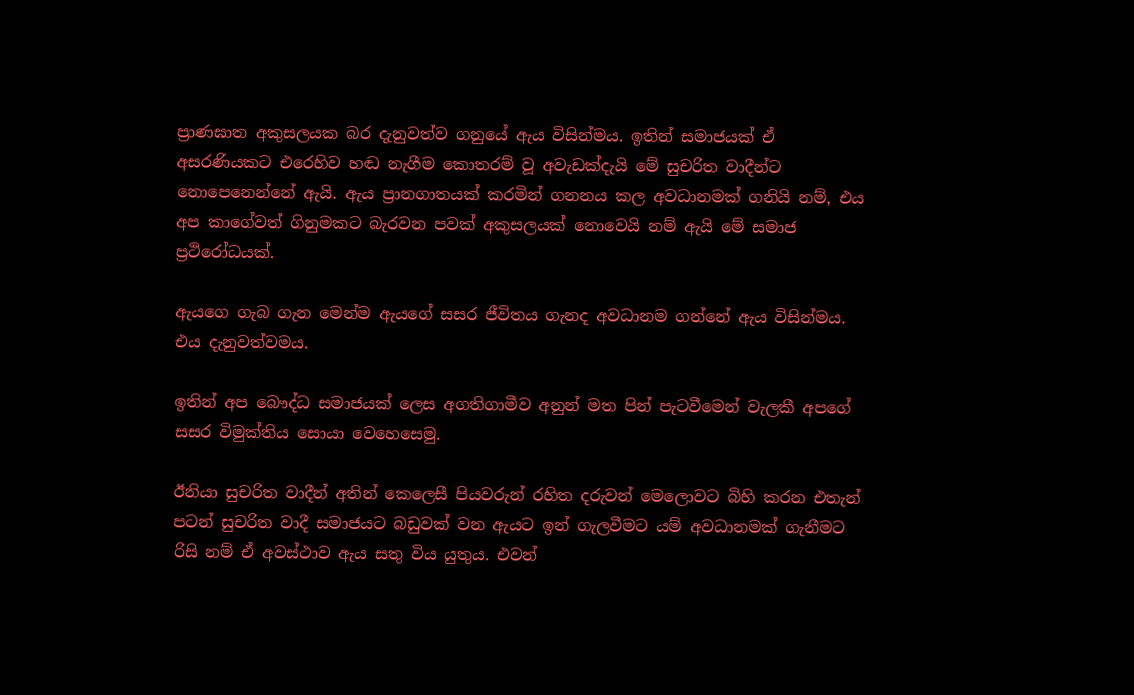ප්‍රාණඝාත අකුසලයක බර දැනුවත්ව ගනුයේ ඇය විසින්මය. ඉතින් සමාජයක් ඒ අසරණියකට එරෙහිව හඬ නැගීම කොතරම් වූ අවැඩක්දැයි මේ සුචරිත වාදීන්ට නොපෙනෙන්නේ ඇයි. ඇය ප්‍රානගාතයක් කරමින් ගනනය කල අවධානමක් ගනියි නම්, එය අප කාගේවත් ගිනුමකට බැරවන පවක් අකුසලයක් නොවෙයි නම් ඇයි මේ සමාජ ප්‍රථිරෝධයක්.

ඇයගෙ ගැබ ගැන මෙන්ම ඇයගේ සසර ජීවිතය ගැනද අවධානම ගන්නේ ඇය විසින්මය. එය දැනුවත්වමය.

ඉතින් අප බෞද්ධ සමාජයක් ලෙස අගතිගාමීව අනුන් මත පින් පැටවීමෙන් වැලකී අපගේ සසර විමුක්තිය සොයා වෙහෙසෙමු.

ඊනියා සුචරිත වාදීන් අතින් කෙලෙසී පියවරුන් රහිත දරුවන් මෙලොවට බිහි කරන එතැන් පටන් සුචරිත වාදී සමාජයට බඩුවක් වන ඇයට ඉන් ගැලවීමට යම් අවධානමක් ගැනීමට රිසි නම් ඒ අවස්ථාව ඇය සතු විය යුතුය. එවන්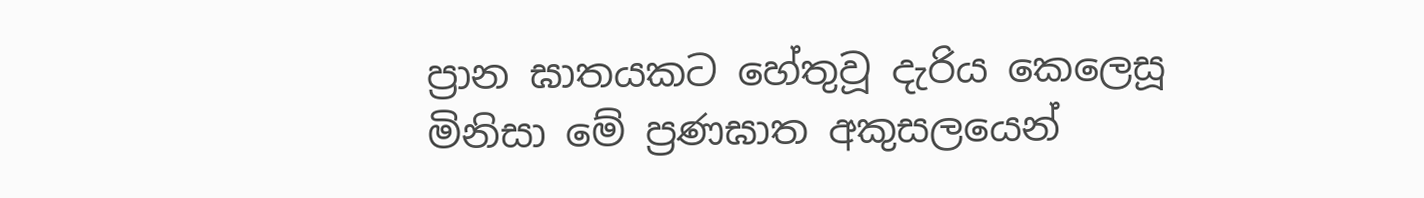ප්‍රාන ඝාතයකට හේතුවූ දැරිය කෙලෙසූ මිනිසා මේ ප්‍රණඝාත අකුසලයෙන්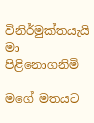විනිර්මුක්තයැයි මා පිළිනොගනිමි

මගේ මතයට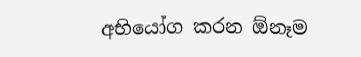අභියෝග කරන ඕනෑම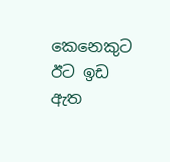කෙනෙකුට ඊට ඉඩ ඇත